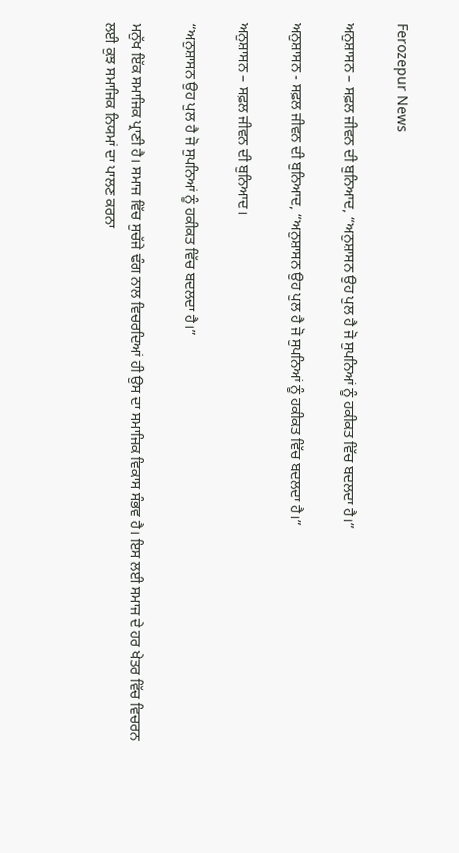Ferozepur News

ਅਨੁਸ਼ਾਸਨ – ਸਫ਼ਲ ਜੀਵਨ ਦੀ ਬੁਨਿਆਦ, “ਅਨੁਸ਼ਾਸਨ ਉਹ ਪੁਲ ਹੈ ਜੋ ਸੁਪਨਿਆਂ ਨੂੰ ਹਕੀਕਤ ਵਿੱਚ ਬਦਲਦਾ ਹੈ।”

ਅਨੁਸ਼ਾਸਨ - ਸਫ਼ਲ ਜੀਵਨ ਦੀ ਬੁਨਿਆਦ, “ਅਨੁਸ਼ਾਸਨ ਉਹ ਪੁਲ ਹੈ ਜੋ ਸੁਪਨਿਆਂ ਨੂੰ ਹਕੀਕਤ ਵਿੱਚ ਬਦਲਦਾ ਹੈ।”

ਅਨੁਸ਼ਾਸਨ – ਸਫ਼ਲ ਜੀਵਨ ਦੀ ਬੁਨਿਆਦ।

“ਅਨੁਸ਼ਾਸਨ ਉਹ ਪੁਲ ਹੈ ਜੋ ਸੁਪਨਿਆਂ ਨੂੰ ਹਕੀਕਤ ਵਿੱਚ ਬਦਲਦਾ ਹੈ।”

ਮਨੁੱਖ ਇੱਕ ਸਮਾਜਿਕ ਪ੍ਰਾਣੀ ਹੈ। ਸਮਾਜ ਵਿੱਚ ਸੁਚੱਜੇ ਢੰਗ ਨਾਲ ਵਿਚਰਦਿਆਂ ਹੀ ਉਸ ਦਾ ਸਮਾਜਿਕ ਵਿਕਾਸ ਸੰਭਵ ਹੈ। ਇਸ ਲਈ ਸਮਾਜ ਦੇ ਹਰ ਖੇਤਰ ਵਿੱਚ ਵਿਚਰਨ ਲਈ ਕੁਝ ਸਮਾਜਿਕ ਨਿਯਮਾਂ ਦਾ ਪਾਲਣ ਕਰਨਾ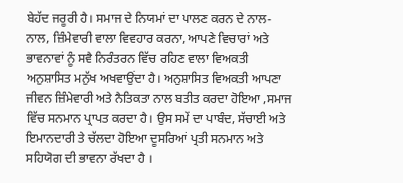ਬੇਹੱਦ ਜਰੂਰੀ ਹੈ‌। ਸਮਾਜ ਦੇ ਨਿਯਮਾਂ ਦਾ ਪਾਲਣ ਕਰਨ ਦੇ ਨਾਲ-ਨਾਲ, ਜ਼ਿੰਮੇਵਾਰੀ ਵਾਲਾ ਵਿਵਹਾਰ ਕਰਨਾ, ਆਪਣੇ ਵਿਚਾਰਾਂ ਅਤੇ ਭਾਵਨਾਵਾਂ ਨੂੰ ਸਵੈ ਨਿਰੰਤਰਨ ਵਿੱਚ ਰਹਿਣ ਵਾਲਾ ਵਿਅਕਤੀ ਅਨੁਸ਼ਾਸਿਤ ਮਨੁੱਖ ਅਖਵਾਉਂਦਾ ਹੈ। ਅਨੁਸ਼ਾਸਿਤ ਵਿਅਕਤੀ ਆਪਣਾ ਜੀਵਨ ਜ਼ਿੰਮੇਵਾਰੀ ਅਤੇ ਨੈਤਿਕਤਾ ਨਾਲ ਬਤੀਤ ਕਰਦਾ ਹੋਇਆ ,ਸਮਾਜ ਵਿੱਚ ਸਨਮਾਨ ਪ੍ਰਾਪਤ ਕਰਦਾ ਹੈ। ਉਸ ਸਮੇਂ ਦਾ ਪਾਬੰਦ, ਸੱਚਾਈ ਅਤੇ ਇਮਾਨਦਾਰੀ ਤੇ ਚੱਲਦਾ ਹੋਇਆ ਦੂਸਰਿਆਂ ਪ੍ਰਤੀ ਸਨਮਾਨ ਅਤੇ ਸਹਿਯੋਗ ਦੀ ਭਾਵਨਾ ਰੱਖਦਾ ਹੈ ‌‌।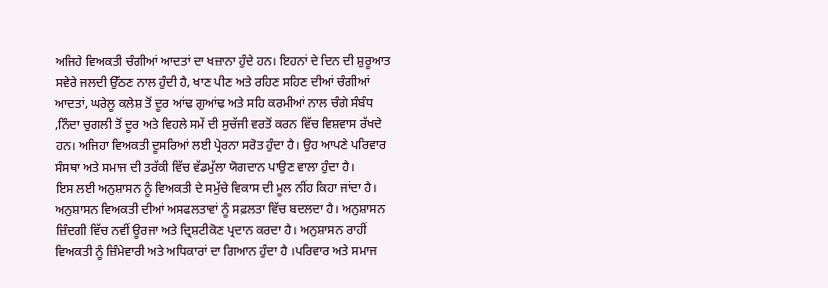ਅਜਿਹੇ ਵਿਅਕਤੀ ਚੰਗੀਆਂ ਆਦਤਾਂ ਦਾ ਖਜ਼ਾਨਾ ਹੁੰਦੇ ਹਨ। ਇਹਨਾਂ ਦੇ ਦਿਨ ਦੀ ਸ਼ੁਰੂਆਤ ਸਵੇਰੇ ਜਲਦੀ ਉੱਠਣ ਨਾਲ ਹੁੰਦੀ ਹੈ, ਖਾਣ ਪੀਣ ਅਤੇ ਰਹਿਣ ਸਹਿਣ ਦੀਆਂ ਚੰਗੀਆਂ ਆਦਤਾਂ, ਘਰੇਲੂ ਕਲੇਸ਼ ਤੋਂ ਦੂਰ ਆਂਢ ਗੁਆਂਢ ਅਤੇ ਸਹਿ ਕਰਮੀਆਂ ਨਾਲ ਚੰਗੇ ਸੰਬੰਧ ,ਨਿੰਦਾ ਚੁਗਲੀ ਤੋਂ ਦੂਰ ਅਤੇ ਵਿਹਲੇ ਸਮੇਂ ਦੀ ਸੁਚੱਜੀ ਵਰਤੋਂ ਕਰਨ ਵਿੱਚ ਵਿਸ਼ਵਾਸ ਰੱਖਦੇ ਹਨ। ਅਜਿਹਾ ਵਿਅਕਤੀ ਦੂਸਰਿਆਂ ਲਈ ਪ੍ਰੇਰਨਾ ਸਰੋਤ ਹੁੰਦਾ ਹੈ। ਉਹ ਆਪਣੇ ਪਰਿਵਾਰ ਸੰਸਥਾ ਅਤੇ ਸਮਾਜ ਦੀ ਤਰੱਕੀ ਵਿੱਚ ਵੱਡਮੁੱਲਾ ਯੋਗਦਾਨ ਪਾਉਣ ਵਾਲਾ ਹੁੰਦਾ ਹੈ।
ਇਸ ਲਈ ਅਨੁਸ਼ਾਸਨ ਨੂੰ ਵਿਅਕਤੀ ਦੇ ਸਮੁੱਚੇ ਵਿਕਾਸ ਦੀ ਮੂਲ ਨੀਂਹ ਕਿਹਾ ਜਾਂਦਾ ਹੈ। ਅਨੁਸ਼ਾਸਨ ਵਿਅਕਤੀ ਦੀਆਂ ਅਸਫਲਤਾਵਾਂ ਨੂੰ ਸਫ਼ਲਤਾ ਵਿੱਚ ਬਦਲਦਾ ਹੈ। ਅਨੁਸ਼ਾਸਨ ਜ਼ਿੰਦਗੀ ਵਿੱਚ ਨਵੀਂ ਊਰਜਾ ਅਤੇ ਦ੍ਰਿਸ਼ਟੀਕੋਣ ਪ੍ਰਦਾਨ ਕਰਦਾ ਹੈ। ਅਨੁਸ਼ਾਸਨ ਰਾਹੀਂ ਵਿਅਕਤੀ ਨੂੰ ਜ਼ਿੰਮੇਵਾਰੀ ਅਤੇ ਅਧਿਕਾਰਾਂ ਦਾ ਗਿਆਨ ਹੁੰਦਾ ਹੈ ।ਪਰਿਵਾਰ ਅਤੇ ਸਮਾਜ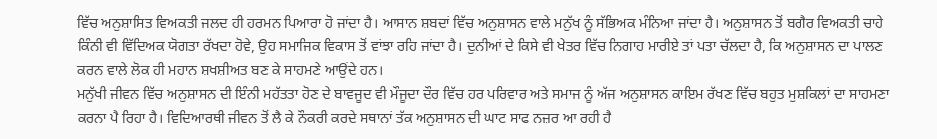ਵਿੱਚ ਅਨੁਸ਼ਾਸਿਤ ਵਿਅਕਤੀ ਜਲਦ ਹੀ ਹਰਮਨ ਪਿਆਰਾ ਹੋ ਜਾਂਦਾ ਹੈ। ਆਸਾਨ ਸ਼ਬਦਾਂ ਵਿੱਚ ਅਨੁਸ਼ਾਸਨ ਵਾਲੇ ਮਨੁੱਖ ਨੂੰ ਸੱਭਿਅਕ ਮੰਨਿਆ ਜਾਂਦਾ ਹੈ। ਅਨੁਸ਼ਾਸਨ ਤੋਂ ਬਗੈਰ ਵਿਅਕਤੀ ਚਾਹੇ ਕਿੰਨੀ ਵੀ ਵਿੱਦਿਅਕ ਯੋਗਤਾ ਰੱਖਦਾ ਹੋਵੇ, ਉਹ ਸਮਾਜਿਕ ਵਿਕਾਸ ਤੋਂ ਵਾਂਝਾ ਰਹਿ ਜਾਂਦਾ ਹੈ। ਦੁਨੀਆਂ ਦੇ ਕਿਸੇ ਵੀ ਖੇਤਰ ਵਿੱਚ ਨਿਗਾਹ ਮਾਰੀਏ ਤਾਂ ਪਤਾ ਚੱਲਦਾ ਹੈ, ਕਿ ਅਨੁਸ਼ਾਸਨ ਦਾ ਪਾਲਣ ਕਰਨ ਵਾਲੇ ਲੋਕ ਹੀ ਮਹਾਨ ਸ਼ਖਸ਼ੀਅਤ ਬਣ ਕੇ ਸਾਹਮਣੇ ਆਉਂਦੇ ਹਨ।
ਮਨੁੱਖੀ ਜੀਵਨ ਵਿੱਚ ਅਨੁਸ਼ਾਸਨ ਦੀ ਇੰਨੀ ਮਹੱਤਤਾ ਹੋਣ ਦੇ ਬਾਵਜੂਦ ਵੀ ਮੌਜੂਦਾ ਦੌਰ ਵਿੱਚ ਹਰ ਪਰਿਵਾਰ ਅਤੇ ਸਮਾਜ ਨੂੰ ਅੱਜ ਅਨੁਸ਼ਾਸਨ ਕਾਇਮ ਰੱਖਣ ਵਿੱਚ ਬਹੁਤ ਮੁਸ਼ਕਿਲਾਂ ਦਾ ਸਾਹਮਣਾ ਕਰਨਾ ਪੈ ਰਿਹਾ ਹੈ। ਵਿਦਿਆਰਥੀ ਜੀਵਨ ਤੋਂ ਲੈ ਕੇ ਨੌਕਰੀ ਕਰਦੇ ਸਥਾਨਾਂ ਤੱਕ ਅਨੁਸ਼ਾਸਨ ਦੀ ਘਾਟ ਸਾਫ ਨਜ਼ਰ ਆ ਰਹੀ ਹੈ‌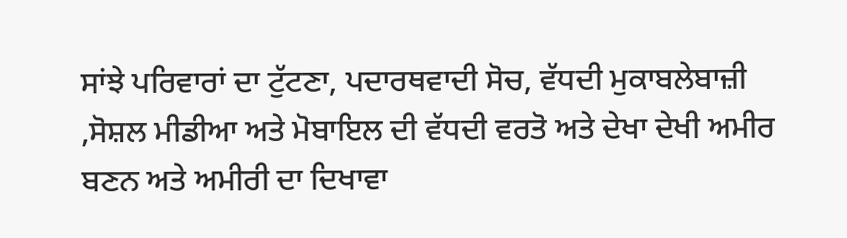ਸਾਂਝੇ ਪਰਿਵਾਰਾਂ ਦਾ ਟੁੱਟਣਾ, ਪਦਾਰਥਵਾਦੀ ਸੋਚ, ਵੱਧਦੀ ਮੁਕਾਬਲੇਬਾਜ਼ੀ ,ਸੋਸ਼ਲ ਮੀਡੀਆ ਅਤੇ ਮੋਬਾਇਲ ਦੀ ਵੱਧਦੀ ਵਰਤੋ ਅਤੇ ਦੇਖਾ ਦੇਖੀ ਅਮੀਰ ਬਣਨ ਅਤੇ ਅਮੀਰੀ ਦਾ ਦਿਖਾਵਾ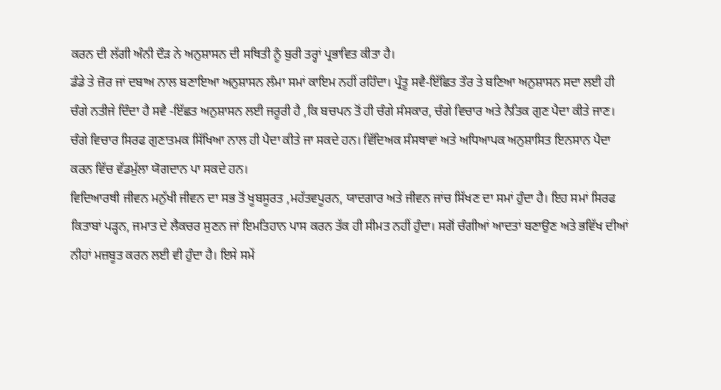ਕਰਨ ਦੀ ਲੱਗੀ ਅੰਨੀ ਦੌੜ ਨੇ ਅਨੁਸ਼ਾਸਨ ਦੀ ਸਥਿਤੀ ਨੂੰ ਬੁਰੀ ਤਰ੍ਹਾਂ ਪ੍ਰਭਾਵਿਤ ਕੀਤਾ ਹੈ।
ਡੰਡੇ ਤੇ ਜ਼ੋਰ ਜਾਂ ਦਬਾਅ ਨਾਲ ਬਣਾਇਆ ਅਨੁਸ਼ਾਸਨ ਲੰਮਾ ਸਮਾਂ ਕਾਇਮ ਨਹੀਂ ਰਹਿੰਦਾ। ਪ੍ਰੰਤੂ ਸਵੈ-ਇੱਛਿਤ ਤੌਰ ਤੇ ਬਣਿਆ ਅਨੁਸ਼ਾਸਨ ਸਦਾ ਲਈ ਹੀ ਚੰਗੇ ਨਤੀਜੇ ਦਿੰਦਾ ਹੈ‌ ਸਵੈ -ਇੱਛਤ ਅਨੁਸ਼ਾਸਨ ਲਈ ਜਰੂਰੀ ਹੈ ,ਕਿ ਬਚਪਨ ਤੋਂ ਹੀ ਚੰਗੇ ਸੰਸਕਾਰ, ਚੰਗੇ ਵਿਚਾਰ ਅਤੇ ਨੈਤਿਕ ਗੁਣ ਪੈਦਾ ਕੀਤੇ ਜਾਣ। ਚੰਗੇ ਵਿਚਾਰ ਸਿਰਫ ਗੁਣਾਤਮਕ ਸਿੱਖਿਆ ਨਾਲ ਹੀ ਪੈਦਾ ਕੀਤੇ ਜਾ ਸਕਦੇ ਹਨ। ਵਿੱਦਿਅਕ ਸੰਸਥਾਵਾਂ ਅਤੇ ਅਧਿਆਪਕ ਅਨੁਸ਼ਾਸਿਤ ਇਨਸਾਨ ਪੈਦਾ ਕਰਨ ਵਿੱਚ ਵੱਡਮੁੱਲਾ ਯੋਗਦਾਨ ਪਾ ਸਕਦੇ ਹਨ।
ਵਿਦਿਆਰਥੀ ਜੀਵਨ ਮਨੁੱਖੀ ਜੀਵਨ ਦਾ ਸਭ ਤੋਂ ਖੂਬਸੂਰਤ ,ਮਹੱਤਵਪੂਰਨ, ਯਾਦਗਾਰ ਅਤੇ ਜੀਵਨ ਜਾਂਚ ਸਿੱਖਣ ਦਾ ਸਮਾਂ ਹੁੰਦਾ ਹੈ। ਇਹ ਸਮਾਂ ਸਿਰਫ ਕਿਤਾਬਾਂ ਪੜ੍ਹਨ, ਜਮਾਤ ਦੇ ਲੈਕਚਰ ਸੁਣਨ ਜਾਂ ਇਮਤਿਹਾਨ ਪਾਸ ਕਰਨ ਤੱਕ ਹੀ ਸੀਮਤ ਨਹੀਂ ਹੁੰਦਾ। ਸਗੋਂ ਚੰਗੀਆਂ ਆਦਤਾਂ ਬਣਾਉਣ ਅਤੇ ਭਵਿੱਖ ਦੀਆਂ ਨੀਹਾਂ ਮਜ਼ਬੂਤ ਕਰਨ ਲਈ ਵੀ ਹੁੰਦਾ ਹੈ। ਇਸੇ ਸਮੇਂ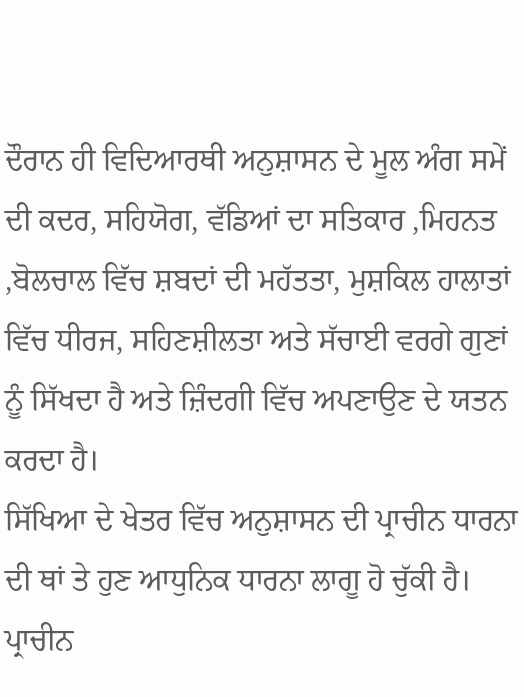ਦੌਰਾਨ ਹੀ ਵਿਦਿਆਰਥੀ ਅਨੁਸ਼ਾਸਨ ਦੇ ਮੂਲ ਅੰਗ ਸਮੇਂ ਦੀ ਕਦਰ, ਸਹਿਯੋਗ, ਵੱਡਿਆਂ ਦਾ ਸਤਿਕਾਰ ,ਮਿਹਨਤ ,ਬੋਲਚਾਲ ਵਿੱਚ ਸ਼ਬਦਾਂ ਦੀ ਮਹੱਤਤਾ, ਮੁਸ਼ਕਿਲ ਹਾਲਾਤਾਂ ਵਿੱਚ ਧੀਰਜ, ਸਹਿਣਸ਼ੀਲਤਾ ਅਤੇ ਸੱਚਾਈ ਵਰਗੇ ਗੁਣਾਂ ਨੂੰ ਸਿੱਖਦਾ ਹੈ ਅਤੇ ਜ਼ਿੰਦਗੀ ਵਿੱਚ ਅਪਣਾਉਣ ਦੇ ਯਤਨ ਕਰਦਾ ਹੈ।
ਸਿੱਖਿਆ ਦੇ ਖੇਤਰ ਵਿੱਚ ਅਨੁਸ਼ਾਸਨ ਦੀ ਪ੍ਰਾਚੀਨ ਧਾਰਨਾ ਦੀ ਥਾਂ ਤੇ ਹੁਣ ਆਧੁਨਿਕ ਧਾਰਨਾ ਲਾਗੂ ਹੋ ਚੁੱਕੀ ਹੈ। ਪ੍ਰਾਚੀਨ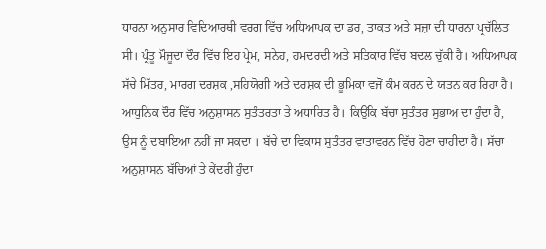ਧਾਰਨਾ ਅਨੁਸਾਰ ਵਿਦਿਆਰਥੀ ਵਰਗ ਵਿੱਚ ਅਧਿਆਪਕ ਦਾ ਡਰ, ਤਾਕਤ ਅਤੇ ਸਜ਼ਾ ਦੀ ਧਾਰਨਾ ਪ੍ਰਚੱਲਿਤ ਸੀ‌। ਪ੍ਰੰਤੂ ਮੌਜੂਦਾ ਦੌਰ ਵਿੱਚ ਇਹ ਪ੍ਰੇਮ, ਸਨੇਹ, ਹਮਦਰਦੀ ਅਤੇ ਸਤਿਕਾਰ ਵਿੱਚ ਬਦਲ ਚੁੱਕੀ ਹੈ‌‌। ਅਧਿਆਪਕ ਸੱਚੇ ਮਿੱਤਰ, ਮਾਰਗ ਦਰਸ਼ਕ ,ਸਹਿਯੋਗੀ ਅਤੇ ਦਰਸ਼ਕ ਦੀ ਭੂਮਿਕਾ ਵਜੋਂ ਕੰਮ ਕਰਨ ਦੇ ਯਤਨ ਕਰ ਰਿਹਾ ਹੈ। ਆਧੁਨਿਕ ਦੌਰ ਵਿੱਚ ਅਨੁਸ਼ਾਸਨ ਸੁਤੰਤਰਤਾ ਤੇ ਅਧਾਰਿਤ ਹੈ‌। ਕਿਉਂਕਿ ਬੱਚਾ ਸੁਤੰਤਰ ਸੁਭਾਅ ਦਾ ਹੁੰਦਾ ਹੈ, ਉਸ ਨੂੰ ਦਬਾਇਆ ਨਹੀਂ ਜਾ ਸਕਦਾ । ਬੱਚੇ ਦਾ ਵਿਕਾਸ ਸੁਤੰਤਰ ਵਾਤਾਵਰਨ ਵਿੱਚ ਹੋਣਾ ਚਾਹੀਦਾ ਹੈ। ਸੱਚਾ ਅਨੁਸ਼ਾਸਨ ਬੱਚਿਆਂ ਤੇ ਕੇਂਦਰੀ ਹੁੰਦਾ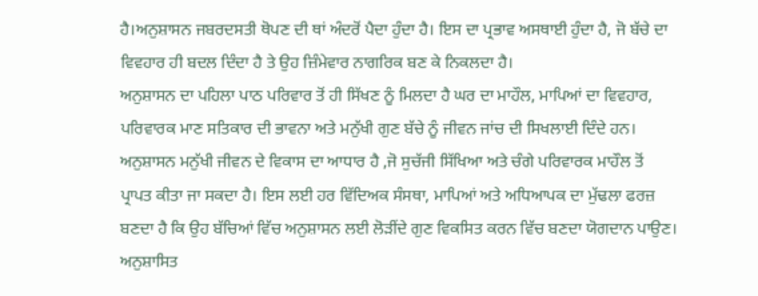ਹੈ।ਅਨੁਸ਼ਾਸਨ ਜਬਰਦਸਤੀ ਥੋਪਣ ਦੀ ਥਾਂ ਅੰਦਰੋਂ ਪੈਦਾ ਹੁੰਦਾ ਹੈ। ਇਸ ਦਾ ਪ੍ਰਭਾਵ ਅਸਥਾਈ ਹੁੰਦਾ ਹੈ, ਜੋ ਬੱਚੇ ਦਾ ਵਿਵਹਾਰ ਹੀ ਬਦਲ ਦਿੰਦਾ ਹੈ ਤੇ ਉਹ ਜ਼ਿੰਮੇਵਾਰ ਨਾਗਰਿਕ ਬਣ ਕੇ ਨਿਕਲਦਾ ਹੈ।
ਅਨੁਸ਼ਾਸਨ ਦਾ ਪਹਿਲਾ ਪਾਠ ਪਰਿਵਾਰ ਤੋਂ ਹੀ ਸਿੱਖਣ ਨੂੰ ਮਿਲਦਾ ਹੈ ਘਰ ਦਾ ਮਾਹੌਲ, ਮਾਪਿਆਂ ਦਾ ਵਿਵਹਾਰ, ਪਰਿਵਾਰਕ ਮਾਣ ਸਤਿਕਾਰ ਦੀ ਭਾਵਨਾ ਅਤੇ ਮਨੁੱਖੀ ਗੁਣ ਬੱਚੇ ਨੂੰ ਜੀਵਨ ਜਾਂਚ ਦੀ ਸਿਖਲਾਈ ਦਿੰਦੇ ਹਨ। ਅਨੁਸ਼ਾਸਨ ਮਨੁੱਖੀ ਜੀਵਨ ਦੇ ਵਿਕਾਸ ਦਾ ਆਧਾਰ ਹੈ ,ਜੋ ਸੁਚੱਜੀ ਸਿੱਖਿਆ ਅਤੇ ਚੰਗੇ ਪਰਿਵਾਰਕ ਮਾਹੌਲ ਤੋਂ ਪ੍ਰਾਪਤ ਕੀਤਾ ਜਾ ਸਕਦਾ ਹੈ। ਇਸ ਲਈ ਹਰ ਵਿੱਦਿਅਕ ਸੰਸਥਾ, ਮਾਪਿਆਂ ਅਤੇ ਅਧਿਆਪਕ ਦਾ ਮੁੱਢਲਾ ਫਰਜ਼ ਬਣਦਾ ਹੈ ਕਿ ਉਹ ਬੱਚਿਆਂ ਵਿੱਚ ਅਨੁਸ਼ਾਸਨ ਲਈ ਲੋੜੀਂਦੇ ਗੁਣ ਵਿਕਸਿਤ ਕਰਨ ਵਿੱਚ ਬਣਦਾ ਯੋਗਦਾਨ ਪਾਉਣ। ਅਨੁਸ਼ਾਸਿਤ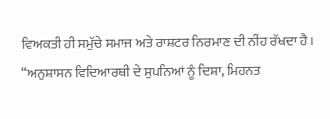ਵਿਅਕਤੀ ਹੀ ਸਮੁੱਚੇ ਸਮਾਜ ਅਤੇ ਰਾਸ਼ਟਰ ਨਿਰਮਾਣ ਦੀ ਨੀਂਹ ਰੱਖਦਾ ਹੈ।
“ਅਨੁਸ਼ਾਸਨ ਵਿਦਿਆਰਥੀ ਦੇ ਸੁਪਨਿਆਂ ਨੂੰ ਦਿਸ਼ਾ, ਮਿਹਨਤ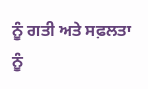ਨੂੰ ਗਤੀ ਅਤੇ ਸਫ਼ਲਤਾ ਨੂੰ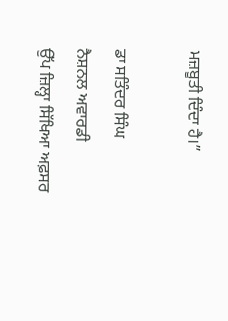ਮਜ਼ਬੂਤੀ ਦਿੰਦਾ ਹੈ।”

ਡਾ ਸਤਿੰਦਰ ਸਿੰਘ
ਨੈਸ਼ਨਲ ਅਵਾਰਡੀ
ਉੱਪ ਜ਼ਿਲ੍ਹਾ ਸਿੱਖਿਆ ਅਫ਼ਸਰ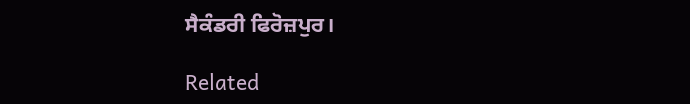ਸੈਕੰਡਰੀ ਫਿਰੋਜ਼ਪੁਰ।

Related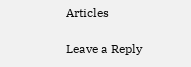Articles

Leave a Reply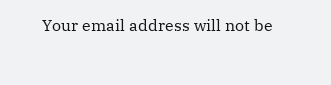Your email address will not be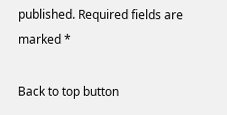published. Required fields are marked *

Back to top button